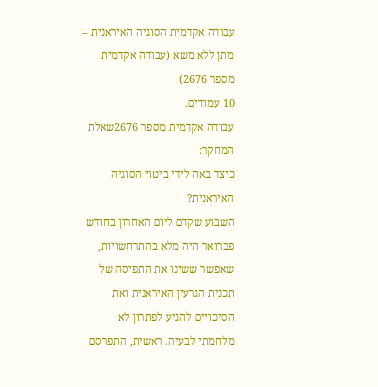עבודה אקדמית הסוגיה האיראנית – מתן ללא משא (עבודה אקדמית מספר 2676)
10 עמודים.
עבודה אקדמית מספר 2676שאלת המחקר:
כיצד באה לידי ביטוי הסוגיה האיראנית?
השבוע שקדם ליום האחרון בחודש פברואר היה מלא בהתרחשויות, שאפשר ששינו את התפיסה של תכנית הגרעין האיראנית ואת הסיכויים להגיע לפתרון לא מלחמתי לבעיה. ראשית, התפרסם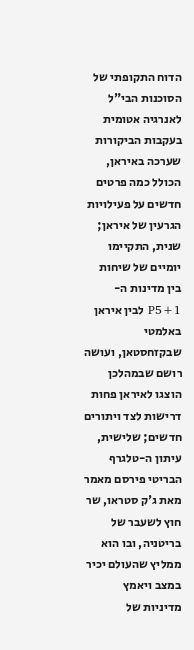הדוח התקופתי של הסוכנות הבי"ל לאנרגיה אטומית בעקבות הביקורות שערכה באיראן, הכולל כמה פרטים חדשים על פעילויות הגרעין של איראן; שנית, התקיימו יומיים של שיחות בין מדינות ה-P5+1 לבין איראן באלמטי שבקזחסטאן, ועושה רושם שבמהלכן הוצגו לאיראן פחות דרישות לצד ויתורים חדשים; שלישית, עיתון ה-טלגרף הבריטי פירסם מאמר מאת ג'ק סטראו, שר חוץ לשעבר של בריטניה, ובו הוא ממליץ שהעולם יכיר במצב ויאמץ מדיניות של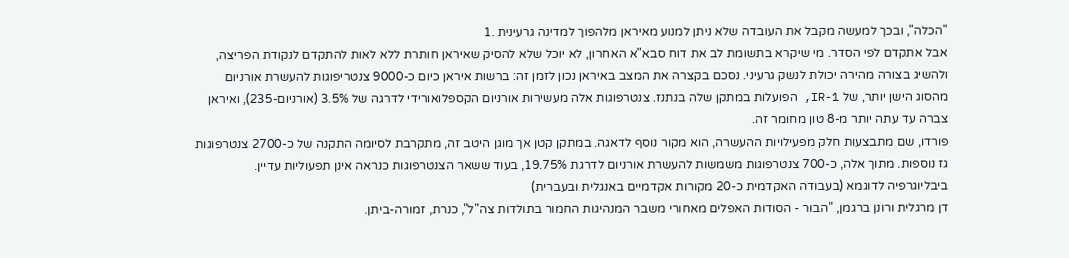"הכלה", ובכך למעשה מקבל את העובדה שלא ניתן למנוע מאיראן מלהפוך למדינה גרעינית .1
אבל אתקדם לפי הסדר. מי שיקרא בתשומת לב את דוח סבא"א האחרון, לא יוכל שלא להסיק שאיראן חותרת ללא לאות להתקדם לנקודת הפריצה, ולהשיג בצורה מהירה יכולת לנשק גרעיני. נסכם בקצרה את המצב באיראן נכון לזמן זה: ברשות איראן כיום כ-9000 צנטריפוגות להעשרת אורניום מהסוג הישן יותר, של IR-1, הפועלות במתקן שלה בנתנז. צנטרפוגות אלה מעשירות אורניום הקספלואורידי לדרגה של 3.5% (אורניום-235), ואיראן צברה עד עתה יותר מ-8 טון מחומר זה.
פורדו, שם מתבצעות חלק מפעילויות ההעשרה, הוא מקור נוסף לדאגה. במתקן קטן אך מוגן היטב זה, מתקרבת לסיומה התקנה של כ-2700 צנטרפוגות גז נוספות. מתוך אלה, כ-700 צנטרפוגות משמשות להעשרת אורניום לדרגת 19.75%, בעוד ששאר הצנטרפוגות כנראה אינן תפעוליות עדיין.
ביבליוגרפיה לדוגמא (בעבודה האקדמית כ-20 מקורות אקדמיים באנגלית ובעברית)
דן מרגלית ורונן ברגמן, "הבור - הסודות האפלים מאחורי משבר המנהיגות החמור בתולדות צה"ל", כנרת, זמורה-ביתן.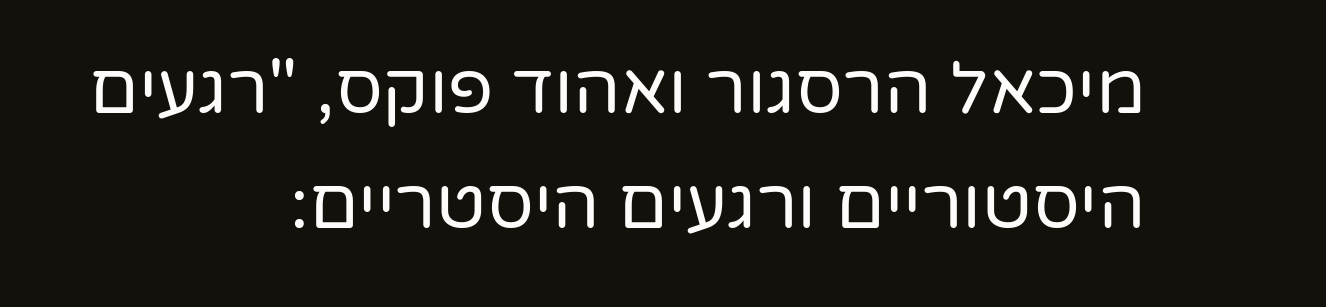מיכאל הרסגור ואהוד פוקס, "רגעים היסטוריים ורגעים היסטריים: